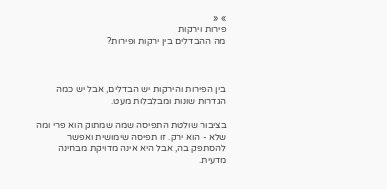» «
פירות וירקות
מה ההבדלים בין ירקות ופירות?



בין הפירות והירקות יש הבדלים, אבל יש כמה הגדרות שונות ומבלבלות מעט.

בציבור שולטת התפיסה שמה שמתוק הוא פרי ומה שלא - הוא ירק. זו תפיסה שימושית ואפשר להסתפק בה, אבל היא אינה מדויקת מבחינה מדעית.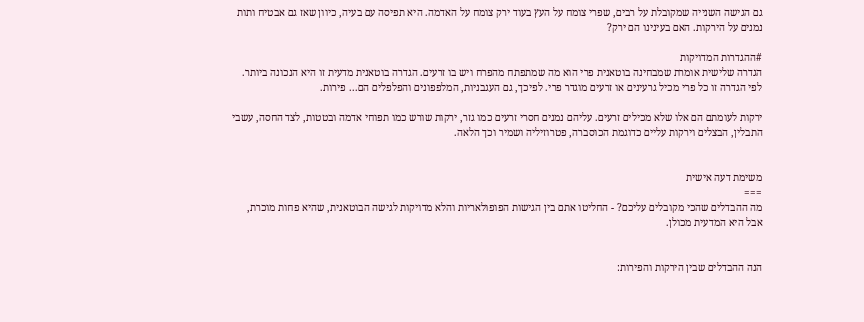גם הגישה השנייה שמקובלת על רבים, שפרי צומח על העץ בעוד ירק צומח על האדמה. היא תפיסה עם בעיה, כיוון שאז גם אבטיח ותות נמנים על הירקות. האם בעינינו הם ירק?

#ההגדרות המדויקות
הגדרה שלישית אומרת שמבחינה בוטאנית פרי הוא מה שמתפתח מהפרח ויש בו זרעים. הגדרה בוטאנית מדעית זו היא הנכונה ביותר. לפי הגדרה זו כל פרי מכיל גרעינים או זרעים מוגדר פרי. לפיכך, גם העגבניות, המלפפונים והפלפלים הם... פירות.

ירקות לעומתם הם אלו שלא מכילים זרעים. עליהם נמנים חסרי זרעים כמו גזר, ירקות שורש כמו תפוחי אדמה ובטטות, לצד החסה, עשבי התבלין, הבצלים וירקות עליים כדוגמת הכוסברה, פטרוזיליה ושמיר וכך הלאה.


משימת דעה אישית
===
מה ההבדלים שהכי מקובלים עליכם? - החליטו אתם בין הגישות הפופולאריות והלא מדויקות לגישה הבוטאנית, שהיא פחות מוכרת, אבל היא המדעית מכולן.


הנה ההבדלים שבין הירקות והפירות: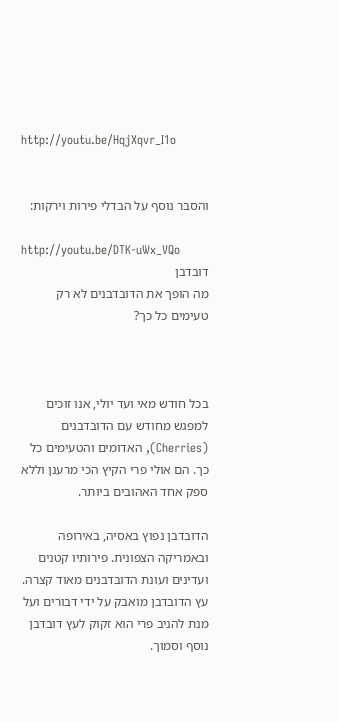http://youtu.be/HqjXqvr_I1o


והסבר נוסף על הבדלי פירות וירקות:

http://youtu.be/DTK-uWx_VQo
דובדבן
מה הופך את הדובדבנים לא רק טעימים כל כך?



בכל חודש מאי ועד יולי, אנו זוכים למפגש מחודש עם הדובדבנים (Cherries), האדומים והטעימים כל כך. הם אולי פרי הקיץ הכי מרענן וללא ספק אחד האהובים ביותר.

הדובדבן נפוץ באסיה, באירופה ובאמריקה הצפונית. פירותיו קטנים ועדינים ועונת הדובדבנים מאוד קצרה. עץ הדובדבן מואבק על ידי דבורים ועל מנת להניב פרי הוא זקוק לעץ דובדבן נוסף וסמוך.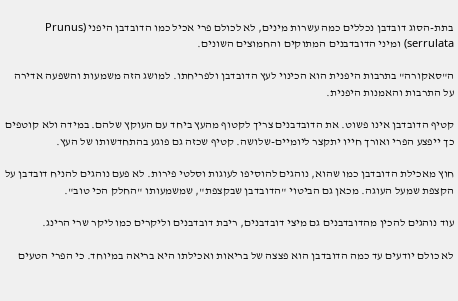בתת-הסוג דובדבן נכללים כמה עשרות מינים, לא לכולם פרי אכיל כמו הדובדבן היפני (Prunus serrulata) ומיני הדובדבנים המתוקים והחמוצים השונים.

ה"סאקורה" בתרבות היפנית הוא הכינוי לעץ הדובדבן ולפריחתו. למושג הזה משמעות והשפעה אדירה על התרבות והאמנות היפנית.

קטיף הדובדבן אינו פשוט. את הדובדבנים צריך לקטוף מהעץ ביחד עם העוקץ שלהם. במידה ולא קוטפים כך ייפצע הפרי ואורך חייו יתקצר ליומיים-שלושה. קטיף שכזה גם פוגע בהתחדשותו של העץ.

חוץ מאכילת הדובדבן כמו שהוא, נוהגים להוסיפו לעוגות וסלטי פירות. לא פעם נוהגים להניח דובדבן על הקצפת שמעל העוגה. מכאן גם הביטוי "הדובדבן שבקצפת", שמשמעותו "החלק הכי טוב".

עוד נוהגים להכין מהדובדבנים גם מיצי דובדבנים, ריבת דובדבנים וליקרים כמו ליקר שרי הרינג.

לא כולם יודעים עד כמה הדובדבן הוא פצצה של בריאות ואכילתו היא בריאה במיוחד. כי הפרי הטעים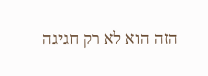הזה הוא לא רק חגיגה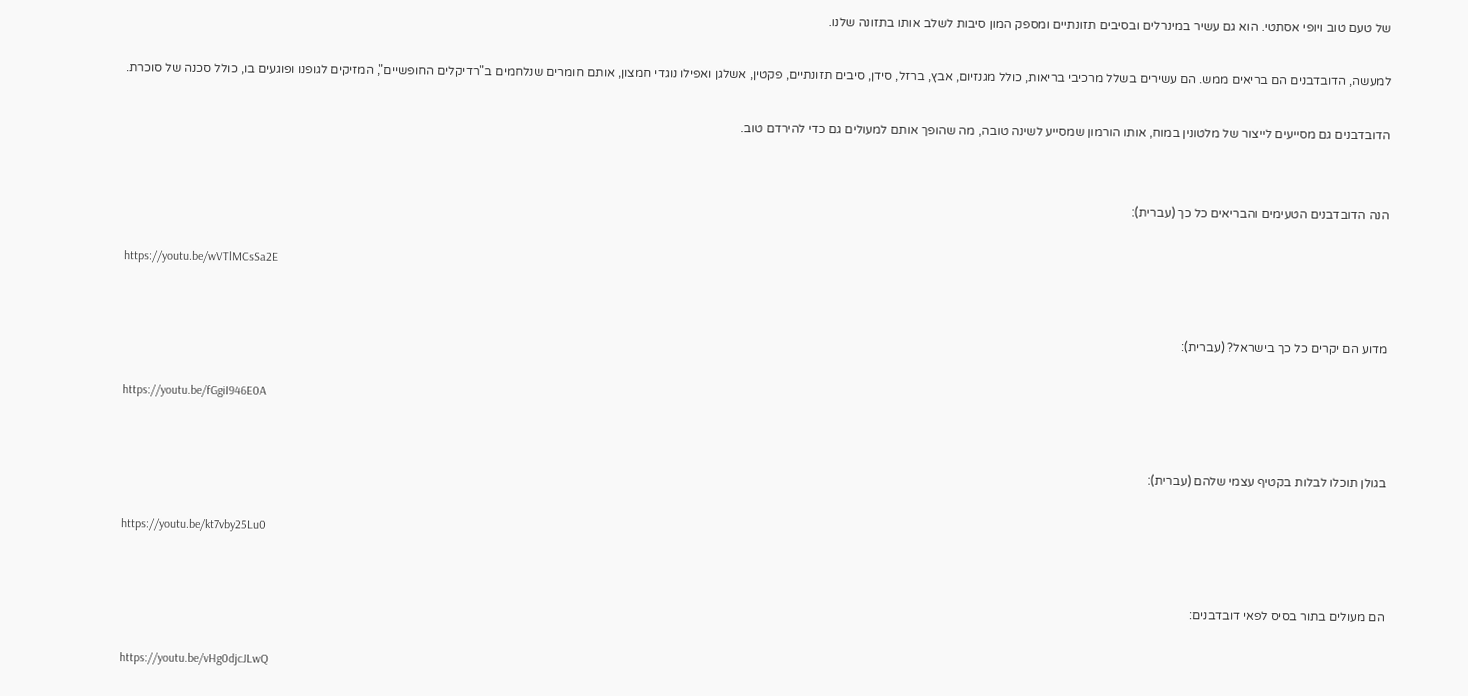של טעם טוב ויופי אסתטי. הוא גם עשיר במינרלים ובסיבים תזונתיים ומספק המון סיבות לשלב אותו בתזונה שלנו.

למעשה, הדובדבנים הם בריאים ממש. הם עשירים בשלל מרכיבי בריאות, כולל מגנזיום, אבץ, ברזל, סידן, סיבים תזונתיים, פקטין, אשלגן ואפילו נוגדי חמצון, אותם חומרים שנלחמים ב"רדיקלים החופשיים", המזיקים לגופנו ופוגעים בו, כולל סכנה של סוכרת.

הדובדבנים גם מסייעים לייצור של מלטונין במוח, אותו הורמון שמסייע לשינה טובה, מה שהופך אותם למעולים גם כדי להירדם טוב.


הנה הדובדבנים הטעימים והבריאים כל כך (עברית):

https://youtu.be/wVTlMCsSa2E


מדוע הם יקרים כל כך בישראל? (עברית):

https://youtu.be/fGgiI946E0A


בגולן תוכלו לבלות בקטיף עצמי שלהם (עברית):

https://youtu.be/kt7vby25Lu0


הם מעולים בתור בסיס לפאי דובדבנים:

https://youtu.be/vHg0djcJLwQ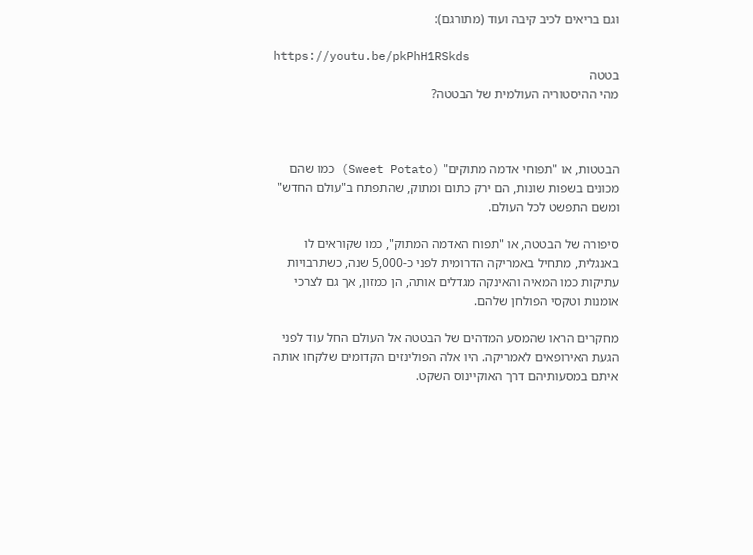וגם בריאים לכיב קיבה ועוד (מתורגם):

https://youtu.be/pkPhH1RSkds
בטטה
מהי ההיסטוריה העולמית של הבטטה?



הבטטות, או "תפוחי אדמה מתוקים" (Sweet Potato) כמו שהם מכונים בשפות שונות, הם ירק כתום ומתוק, שהתפתח ב"עולם החדש" ומשם התפשט לכל העולם.

סיפורה של הבטטה, או "תפוח האדמה המתוק", כמו שקוראים לו באנגלית, מתחיל באמריקה הדרומית לפני כ-5,000 שנה, כשתרבויות עתיקות כמו המאיה והאינקה מגדלים אותה, הן כמזון, אך גם לצרכי אומנות וטקסי הפולחן שלהם.

מחקרים הראו שהמסע המדהים של הבטטה אל העולם החל עוד לפני הגעת האירופאים לאמריקה. היו אלה הפולינזים הקדומים שלקחו אותה איתם במסעותיהם דרך האוקיינוס השקט.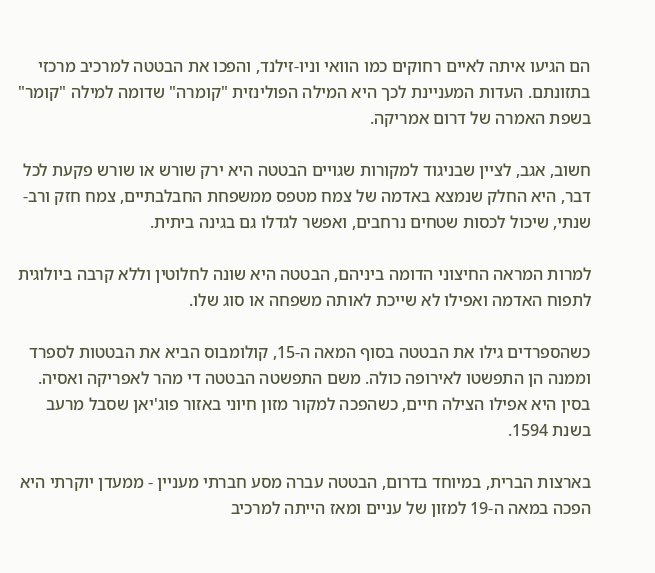הם הגיעו איתה לאיים רחוקים כמו הוואי וניו-זילנד, והפכו את הבטטה למרכיב מרכזי בתזונתם. העדות המעניינת לכך היא המילה הפולינזית "קומרה" שדומה למילה "קומר" בשפת האמרה של דרום אמריקה.

חשוב, אגב, לציין שבניגוד למקורות שגויים הבטטה היא ירק שורש או שורש פקעת לכל דבר, היא החלק שנמצא באדמה של צמח מטפס ממשפחת החבלבתיים, צמח חזק ורב-שנתי, שיכול לכסות שטחים נרחבים, ואפשר לגדלו גם בגינה ביתית.

למרות המראה החיצוני הדומה ביניהם, הבטטה היא שונה לחלוטין וללא קרבה ביולוגית לתפוח האדמה ואפילו לא שייכת לאותה משפחה או סוג שלו.

כשהספרדים גילו את הבטטה בסוף המאה ה-15, קולומבוס הביא את הבטטות לספרד וממנה הן התפשטו לאירופה כולה. משם התפשטה הבטטה די מהר לאפריקה ואסיה. בסין היא אפילו הצילה חיים, כשהפכה למקור מזון חיוני באזור פוג'יאן שסבל מרעב בשנת 1594.

בארצות הברית, במיוחד בדרום, הבטטה עברה מסע חברתי מעניין - ממעדן יוקרתי היא הפכה במאה ה-19 למזון של עניים ומאז הייתה למרכיב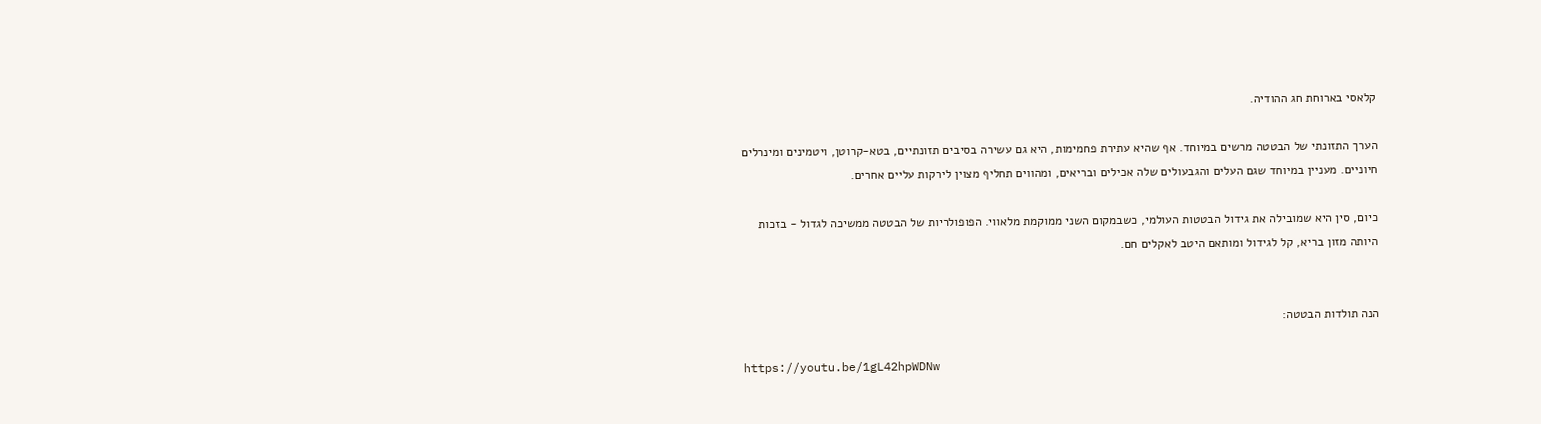קלאסי בארוחת חג ההודיה.

הערך התזונתי של הבטטה מרשים במיוחד. אף שהיא עתירת פחמימות, היא גם עשירה בסיבים תזונתיים, בטא-קרוטן, ויטמינים ומינרלים חיוניים. מעניין במיוחד שגם העלים והגבעולים שלה אכילים ובריאים, ומהווים תחליף מצוין לירקות עליים אחרים.

כיום, סין היא שמובילה את גידול הבטטות העולמי, כשבמקום השני ממוקמת מלאווי. הפופולריות של הבטטה ממשיכה לגדול - בזכות היותה מזון בריא, קל לגידול ומותאם היטב לאקלים חם.


הנה תולדות הבטטה:

https://youtu.be/1gL42hpWDNw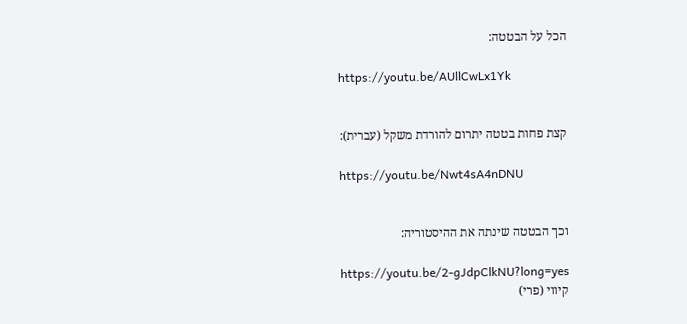הכל על הבטטה:

https://youtu.be/AUllCwLx1Yk


קצת פחות בטטה יתרום להורדת משקל (עברית):

https://youtu.be/Nwt4sA4nDNU


וכך הבטטה שינתה את ההיסטוריה:

https://youtu.be/2-gJdpClkNU?long=yes
קיווי (פרי)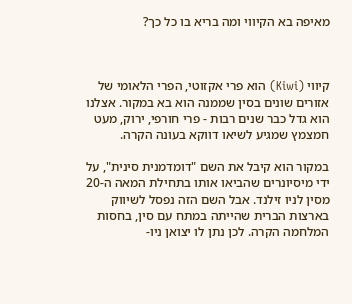מאיפה בא הקיווי ומה בריא בו כל כך?



קיווי (Kiwi) הוא פרי אקזוטי, הפרי הלאומי של אזורים שונים בסין שממנה הוא בא במקור. אצלנו הוא גדל כבר שנים רבות - פרי חורפי, ירוק, מעט חמצמץ שמגיע לשיאו דווקא בעונה הקרה.

במקור הוא קיבל את השם "דומדמנית סינית", על ידי מיסיונרים שהביאו אותו בתחילת המאה ה-20 מסין לניו זילנד. אבל השם הזה נפסל לשיווק בארצות הברית שהייתה במתח עם סין, בחסות המלחמה הקרה. לכן נתן לו יצואן ניו-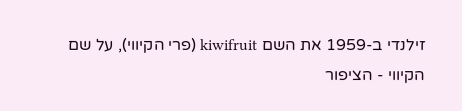זילנדי ב-1959 את השם kiwifruit (פרי הקיווי), על שם הקיווי - הציפור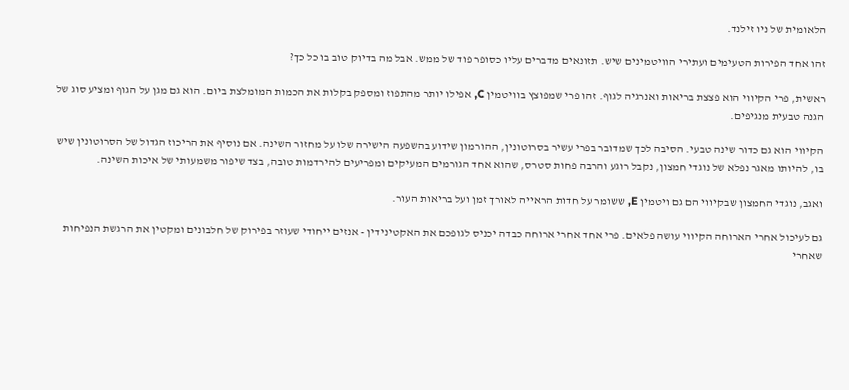הלאומית של ניו זילנד.

זהו אחד הפירות הטעימים ועתירי הוויטמינים שיש. תזונאים מדברים עליו כסופר פוד של ממש. אבל מה בדיוק טוב בו כל כך?

ראשית, פרי הקיווי הוא פצצת בריאות ואנרגיה לגוף. זהו פרי שמפוצץ בוויטמין C, אפילו יותר מהתפוז ומספק בקלות את הכמות המומלצת ביום. הוא גם מגן על הגוף ומציע סוג של הגנה טבעית מנגיפים.

הקיווי הוא גם כדור שינה טבעי. הסיבה לכך שמדובר בפרי עשיר בסרוטונין, ההורמון שידוע בהשפעה הישירה שלו על מחזור השינה. אם נוסיף את הריכוז הגדול של הסרוטונין שיש בו, להיותו מאגר נפלא של נוגדי חמצון, נקבל רוגע והרבה פחות סטרס, שהוא אחד הגורמים המעיקים ומפריעים להירדמות טובה, בצד שיפור משמעותי של איכות השינה.

ואגב, נוגדי החמצון שבקיווי הם גם ויטמין E, ששומר על חדות הראייה לאורך זמן ועל בריאות העור.

גם לעיכול אחרי הארוחה הקיווי עושה פלאים. פרי אחד אחרי ארוחה כבדה יכניס לגופכם את האקטינידין - אנזים ייחודי שעוזר בפירוק של חלבונים ומקטין את הרגשת הנפיחות שאחרי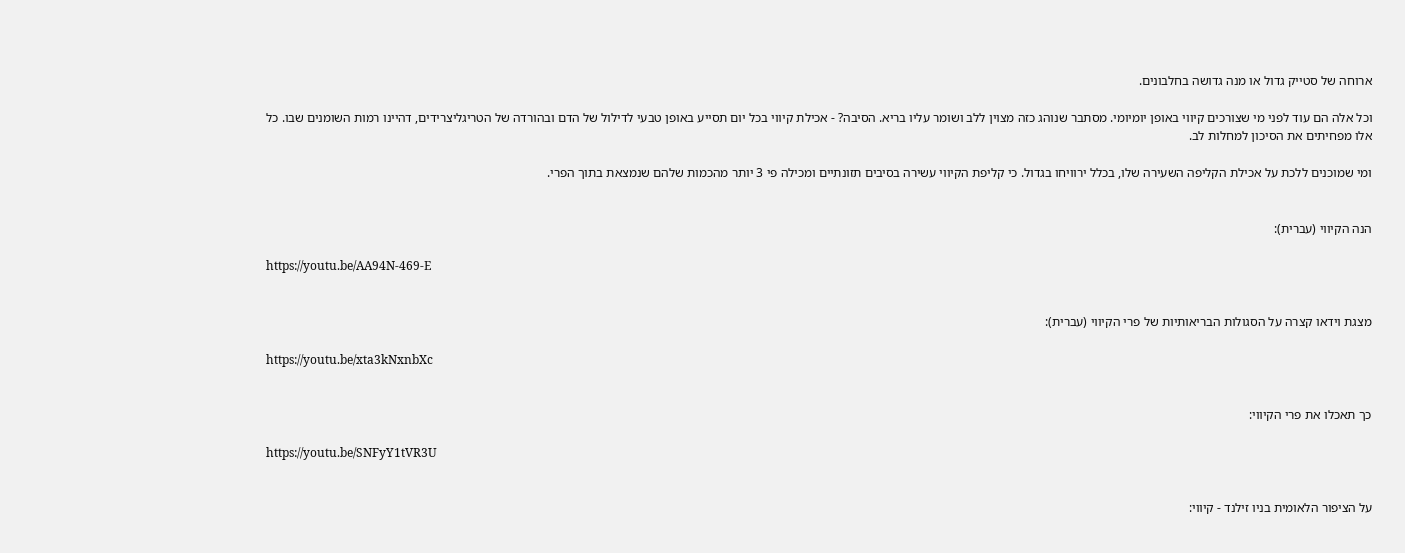ארוחה של סטייק גדול או מנה גדושה בחלבונים.

וכל אלה הם עוד לפני מי שצורכים קיווי באופן יומיומי. מסתבר שנוהג כזה מצוין ללב ושומר עליו בריא. הסיבה? - אכילת קיווי בכל יום תסייע באופן טבעי לדילול של הדם ובהורדה של הטריגליצרידים, דהיינו רמות השומנים שבו. כל אלו מפחיתים את הסיכון למחלות לב.

ומי שמוכנים ללכת על אכילת הקליפה השעירה שלו, בכלל ירוויחו בגדול. כי קליפת הקיווי עשירה בסיבים תזונתיים ומכילה פי 3 יותר מהכמות שלהם שנמצאת בתוך הפרי.


הנה הקיווי (עברית):

https://youtu.be/AA94N-469-E


מצגת וידאו קצרה על הסגולות הבריאותיות של פרי הקיווי (עברית):

https://youtu.be/xta3kNxnbXc


כך תאכלו את פרי הקיווי:

https://youtu.be/SNFyY1tVR3U


על הציפור הלאומית בניו זילנד - קיווי: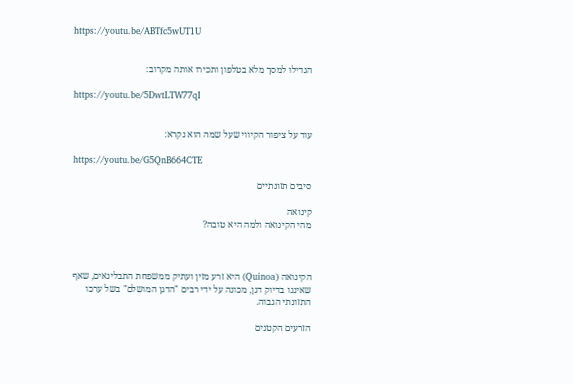https://youtu.be/ABTfc5wUT1U


הגדילו למסך מלא בטלפון ותכירו אותה מקרוב:

https://youtu.be/5DwtLTW77qI


עוד על ציפור הקיווי שעל שמה הוא נקרא:

https://youtu.be/G5QnB664CTE

סיבים תזונתיים

קינואה
מהי הקינואה ולמה היא טובה?



הקינואה (Quinoa) היא זרע מזין ועתיק ממשפחת התבלינאים, שאף שאיננו בדיוק דגן, מכונה על ידי רבים "הדגן המושלם" בשל ערכו התזונתי הגבוה.

הזרעים הקטנים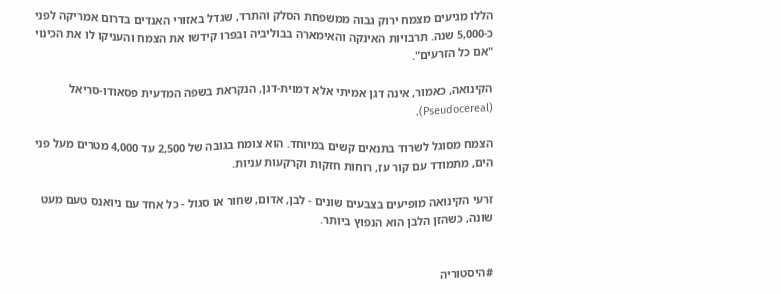הללו מגיעים מצמח ירוק גבוה ממשפחת הסלק והתרד, שגדל באזורי האנדים בדרום אמריקה לפני כ-5,000 שנה. תרבויות האינקה והאימארה בבוליביה ובפרו קידשו את הצמח והעניקו לו את הכינוי "אם כל הזרעים".

הקינואה, כאמור, אינה דגן אמיתי אלא דמוית-דגן, הנקראת בשפה המדעית פסאודו-סריאל (Pseudocereal).

הצמח מסוגל לשרוד בתנאים קשים במיוחד. הוא צומח בגובה של 2,500 עד 4,000 מטרים מעל פני הים, מתמודד עם קור עז, רוחות חזקות וקרקעות עניות.

זרעי הקינואה מופיעים בצבעים שונים - לבן, אדום, שחור או סגול - כל אחד עם ניואנס טעם מעט שונה, כשהזן הלבן הוא הנפוץ ביותר.


#היסטוריה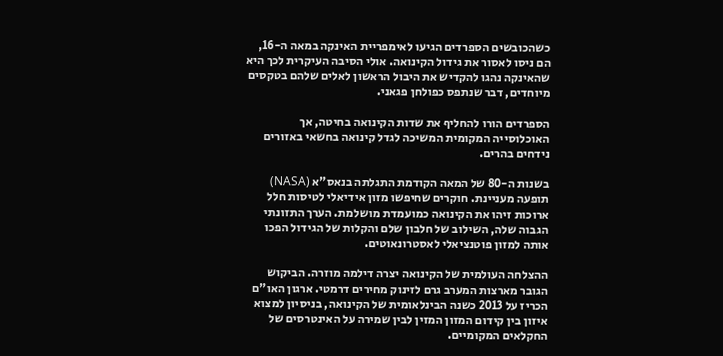כשהכובשים הספרדים הגיעו לאימפריית האינקה במאה ה-16, הם ניסו לאסור את גידול הקינואה. אולי הסיבה העיקרית לכך היא שהאינקה נהגו להקדיש את היבול הראשון לאלים שלהם בטקסים מיוחדים, דבר שנתפס כפולחן פגאני.

הספרדים הורו להחליף את שדות הקינואה בחיטה, אך האוכלוסייה המקומית המשיכה לגדל קינואה בחשאי באזורים נידחים בהרים.

בשנות ה-80 של המאה הקודמת התגלתה בנאס"א (NASA) תופעה מעניינת. חוקרים שחיפשו מזון אידיאלי לטיסות חלל ארוכות זיהו את הקינואה כמועמדת מושלמת. הערך התזונתי הגבוה שלה, השילוב של חלבון שלם והקלות של הגידול הפכו אותה למזון פוטנציאלי לאסטרונאוטים.

ההצלחה העולמית של הקינואה יצרה דילמה מוזרה. הביקוש הגובר מארצות המערב גרם לזינוק מחירים דרמטי. ארגון האו"ם הכריז על 2013 כשנה הבינלאומית של הקינואה, בניסיון למצוא איזון בין קידום המזון המזין לבין שמירה על האינטרסים של החקלאים המקומיים.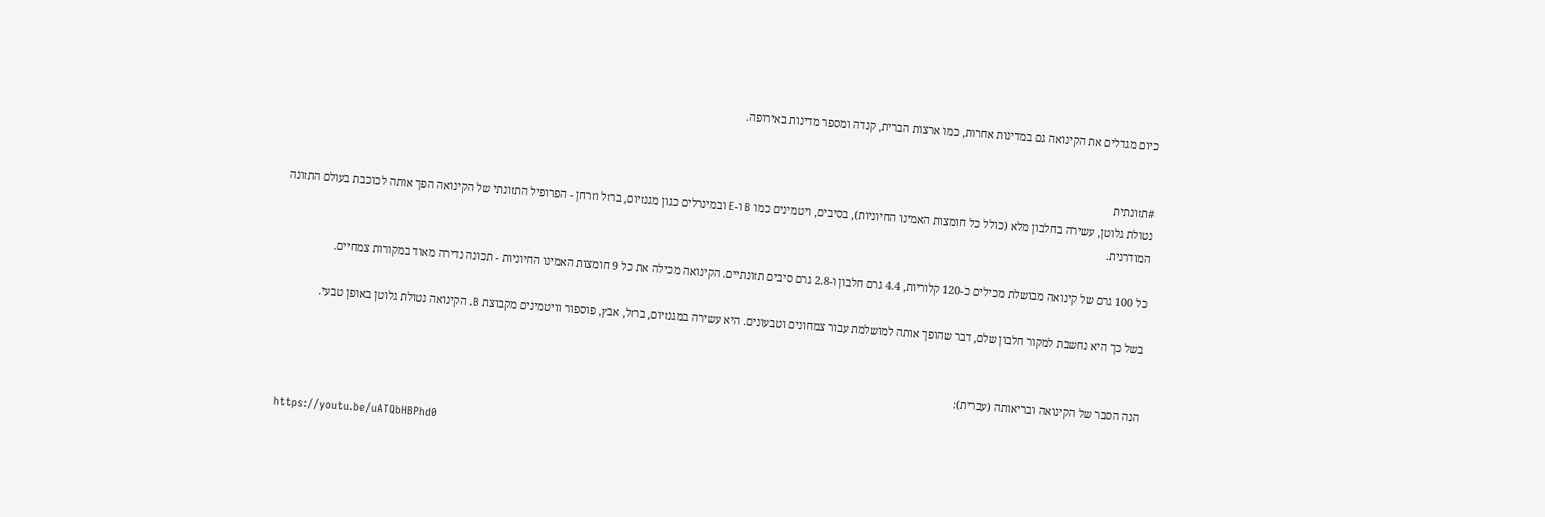כיום מגדלים את הקינואה גם במדינות אחרות, כמו ארצות הברית, קנדה ומספר מדינות באירופה.


#תזונתית
נטולת גלוטן, עשירה בחלבון מלא (כולל כל חומצות האמינו החיוניות), בסיבים, ויטמינים כמו B ו-E ובמינרלים כגון מגנזיום, ברזל וזרחן - הפרופיל התזונתי של הקינואה הפך אותה לכוכבת בעולם התזונה המודרנית.

כל 100 גרם של קינואה מבושלת מכילים כ-120 קלוריות, 4.4 גרם חלבון ו-2.8 גרם סיבים תזונתיים. הקינואה מכילה את כל 9 חומצות האמינו החיוניות - תכונה נדירה מאוד במקורות צמחיים.

בשל כך היא נחשבת למקור חלבון שלם, דבר שהופך אותה למושלמת עבור צמחונים וטבעונים. היא עשירה במגנזיום, ברזל, אבץ, פוספור וויטמינים מקבוצת B. הקינואה נטולת גלוטן באופן טבעי.


הנה הסבר של הקינואה ובריאותה (עברית):

https://youtu.be/uATQbHBPhd0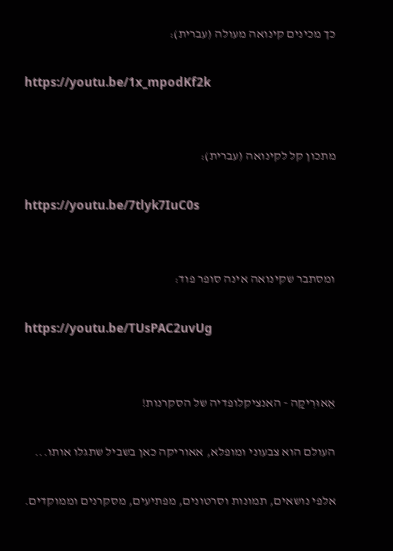כך מכינים קינואה מעולה (עברית):

https://youtu.be/1x_mpodKf2k


מתכון קל לקינואה (עברית):

https://youtu.be/7tlyk7IuC0s


ומסתבר שקינואה אינה סופר פוד:

https://youtu.be/TUsPAC2uvUg


אֵאוּרִיקַה - האנציקלופדיה של הסקרנות!

העולם הוא צבעוני ומופלא, אאוריקה כאן בשביל שתגלו אותו...

אלפי נושאים, תמונות וסרטונים, מפתיעים, מסקרנים וממוקדים.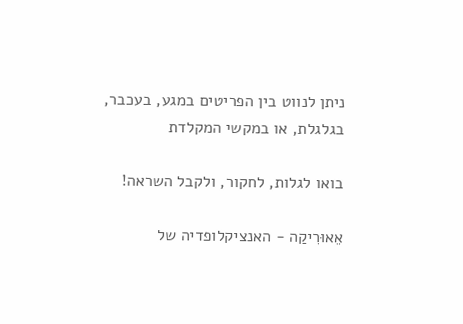ניתן לנווט בין הפריטים במגע, בעכבר, בגלגלת, או במקשי המקלדת

בואו לגלות, לחקור, ולקבל השראה!

אֵאוּרִיקַה - האנציקלופדיה של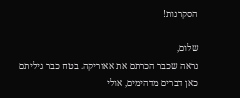הסקרנות!

שלום,
נראה שכבר הכרתם את אאוריקה. בטח כבר גיליתם כאן דברים מדהימים, אולי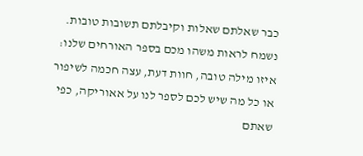כבר שאלתם שאלות וקיבלתם תשובות טובות.
נשמח לראות משהו מכם בספר האורחים שלנו: איזו מילה טובה, חוות דעת, עצה חכמה לשיפור או כל מה שיש לכם לספר לנו על אאוריקה, כפי שאתם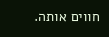חווים אותה.